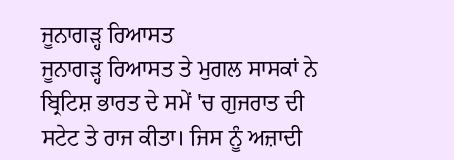ਜੂਨਾਗੜ੍ਹ ਰਿਆਸਤ
ਜੂਨਾਗੜ੍ਹ ਰਿਆਸਤ ਤੇ ਮੁਗਲ ਸਾਸਕਾਂ ਨੇ ਬ੍ਰਿਟਿਸ਼ ਭਾਰਤ ਦੇ ਸਮੇਂ 'ਚ ਗੁਜਰਾਤ ਦੀ ਸਟੇਟ ਤੇ ਰਾਜ ਕੀਤਾ। ਜਿਸ ਨੂੰ ਅਜ਼ਾਦੀ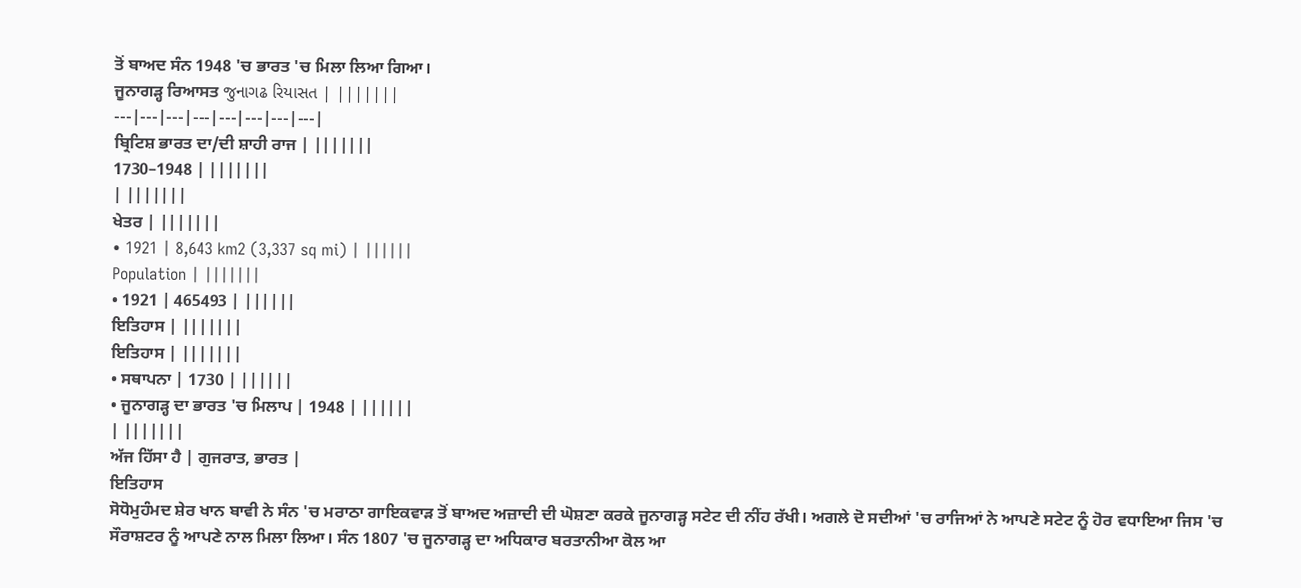ਤੋਂ ਬਾਅਦ ਸੰਨ 1948 'ਚ ਭਾਰਤ 'ਚ ਮਿਲਾ ਲਿਆ ਗਿਆ।
ਜੂਨਾਗੜ੍ਹ ਰਿਆਸਤ જુનાગઢ રિયાસત | |||||||
---|---|---|---|---|---|---|---|
ਬ੍ਰਿਟਿਸ਼ ਭਾਰਤ ਦਾ/ਦੀ ਸ਼ਾਹੀ ਰਾਜ | |||||||
1730–1948 | |||||||
| |||||||
ਖੇਤਰ | |||||||
• 1921 | 8,643 km2 (3,337 sq mi) | ||||||
Population | |||||||
• 1921 | 465493 | ||||||
ਇਤਿਹਾਸ | |||||||
ਇਤਿਹਾਸ | |||||||
• ਸਥਾਪਨਾ | 1730 | ||||||
• ਜੂਨਾਗੜ੍ਹ ਦਾ ਭਾਰਤ 'ਚ ਮਿਲਾਪ | 1948 | ||||||
| |||||||
ਅੱਜ ਹਿੱਸਾ ਹੈ | ਗੁਜਰਾਤ, ਭਾਰਤ |
ਇਤਿਹਾਸ
ਸੋਧੋਮੁਹੰਮਦ ਸ਼ੇਰ ਖਾਨ ਬਾਵੀ ਨੇ ਸੰਨ 'ਚ ਮਰਾਠਾ ਗਾਇਕਵਾੜ ਤੋਂ ਬਾਅਦ ਅਜ਼ਾਦੀ ਦੀ ਘੋਸ਼ਣਾ ਕਰਕੇ ਜੂਨਾਗੜ੍ਹ ਸਟੇਟ ਦੀ ਨੀਂਹ ਰੱਖੀ। ਅਗਲੇ ਦੋ ਸਦੀਆਂ 'ਚ ਰਾਜਿਆਂ ਨੇ ਆਪਣੇ ਸਟੇਟ ਨੂੰ ਹੋਰ ਵਧਾਇਆ ਜਿਸ 'ਚ ਸੌਰਾਸ਼ਟਰ ਨੂੰ ਆਪਣੇ ਨਾਲ ਮਿਲਾ ਲਿਆ। ਸੰਨ 1807 'ਚ ਜੂਨਾਗੜ੍ਹ ਦਾ ਅਧਿਕਾਰ ਬਰਤਾਨੀਆ ਕੋਲ ਆ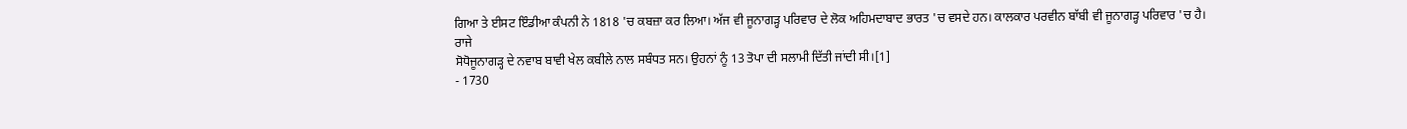ਗਿਆ ਤੇ ਈਸਟ ਇੰਡੀਆ ਕੰਪਨੀ ਨੇ 1818 'ਚ ਕਬਜ਼ਾ ਕਰ ਲਿਆ। ਅੱਜ ਵੀ ਜੂਨਾਗੜ੍ਹ ਪਰਿਵਾਰ ਦੇ ਲੋਕ ਅਹਿਮਦਾਬਾਦ ਭਾਰਤ 'ਚ ਵਸਦੇ ਹਨ। ਕਾਲਕਾਰ ਪਰਵੀਨ ਬਾੱਬੀ ਵੀ ਜੂਨਾਗੜ੍ਹ ਪਰਿਵਾਰ 'ਚ ਹੈ।
ਰਾਜੇ
ਸੋਧੋਜੂਨਾਗੜ੍ਹ ਦੇ ਨਵਾਬ ਬਾਵੀ ਖੇਲ ਕਬੀਲੇ ਨਾਲ ਸਬੰਧਤ ਸਨ। ਉਹਨਾਂ ਨੂੰ 13 ਤੋਪਾ ਦੀ ਸਲਾਮੀ ਦਿੱਤੀ ਜਾਂਦੀ ਸੀ।[1]
- 1730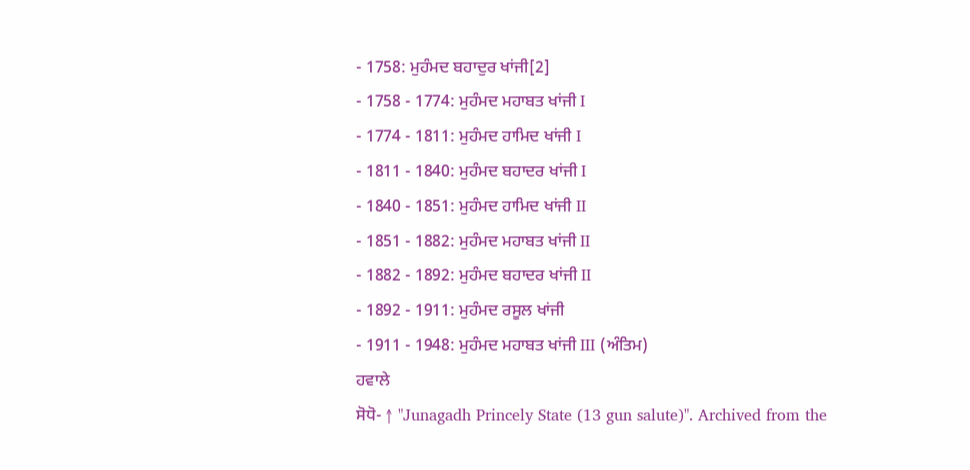- 1758: ਮੁਹੰਮਦ ਬਹਾਦੁਰ ਖਾਂਜੀ[2]
- 1758 - 1774: ਮੁਹੰਮਦ ਮਹਾਬਤ ਖਾਂਜੀ I
- 1774 - 1811: ਮੁਹੰਮਦ ਹਾਮਿਦ ਖਾਂਜੀ I
- 1811 - 1840: ਮੁਹੰਮਦ ਬਹਾਦਰ ਖਾਂਜੀ I
- 1840 - 1851: ਮੁਹੰਮਦ ਹਾਮਿਦ ਖਾਂਜੀ II
- 1851 - 1882: ਮੁਹੰਮਦ ਮਹਾਬਤ ਖਾਂਜੀ II
- 1882 - 1892: ਮੁਹੰਮਦ ਬਹਾਦਰ ਖਾਂਜੀ II
- 1892 - 1911: ਮੁਹੰਮਦ ਰਸੂਲ ਖਾਂਜੀ
- 1911 - 1948: ਮੁਹੰਮਦ ਮਹਾਬਤ ਖਾਂਜੀ III (ਅੰਤਿਮ)
ਹਵਾਲੇ
ਸੋਧੋ- ↑ "Junagadh Princely State (13 gun salute)". Archived from the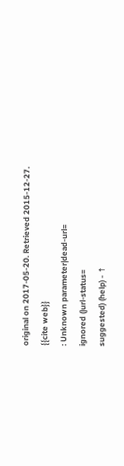original on 2017-05-20. Retrieved 2015-12-27.
{{cite web}}
: Unknown parameter|dead-url=
ignored (|url-status=
suggested) (help) - ↑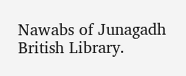Nawabs of Junagadh British Library.